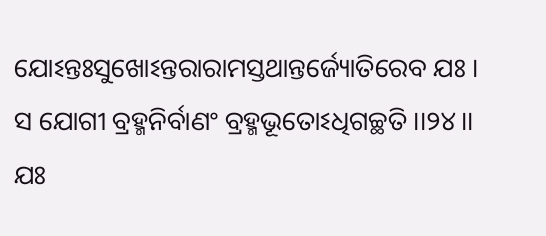ଯୋଽନ୍ତଃସୁଖୋଽନ୍ତରାରାମସ୍ତଥାନ୍ତର୍ଜ୍ୟୋତିରେବ ଯଃ ।
ସ ଯୋଗୀ ବ୍ରହ୍ମନିର୍ବାଣଂ ବ୍ରହ୍ମଭୂତୋଽଧିଗଚ୍ଛତି ।।୨୪।।
ଯଃ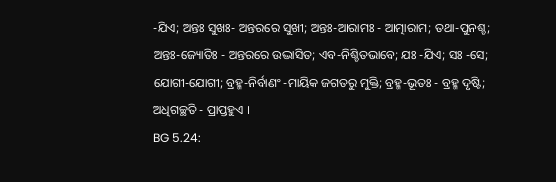-ଯିଏ; ଅନ୍ତଃ ସୁଖଃ- ଅନ୍ତରରେ ସୁଖୀ; ଅନ୍ତଃ-ଆରାମଃ - ଆତ୍ମାରାମ; ତଥା-ପୁନଶ୍ଚ; ଅନ୍ତଃ-ଜ୍ୟୋତିଃ - ଅନ୍ତରରେ ଉଦ୍ଭାସିତ; ଏବ-ନିଶ୍ଚିତଭାବେ; ଯଃ -ଯିଏ; ସଃ -ସେ; ଯୋଗୀ-ଯୋଗୀ; ବ୍ରହ୍ମ-ନିର୍ବାଣଂ -ମାୟିକ ଜଗତରୁ ମୁକ୍ତି; ବ୍ରହ୍ମ-ଭୂତଃ - ବ୍ରହ୍ମ ଦୃଷ୍ଟି; ଅଧିଗଚ୍ଛତି - ପ୍ରାପ୍ତହୁଏ ।
BG 5.24: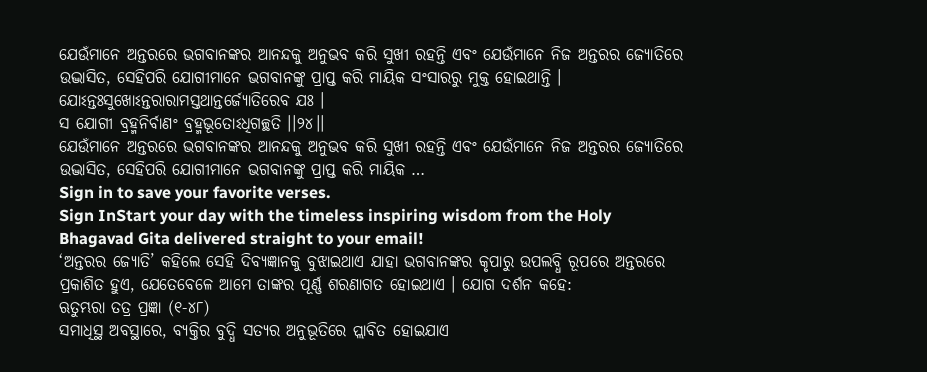ଯେଉଁମାନେ ଅନ୍ତରରେ ଭଗବାନଙ୍କର ଆନନ୍ଦକୁ ଅନୁଭବ କରି ସୁଖୀ ରହନ୍ତି ଏବଂ ଯେଉଁମାନେ ନିଜ ଅନ୍ତରର ଜ୍ୟୋତିରେ ଉଦ୍ଭାସିତ, ସେହିପରି ଯୋଗୀମାନେ ଭଗବାନଙ୍କୁ ପ୍ରାପ୍ତ କରି ମାୟିକ ସଂସାରରୁ ମୁକ୍ତ ହୋଇଥାନ୍ତି ।
ଯୋଽନ୍ତଃସୁଖୋଽନ୍ତରାରାମସ୍ତଥାନ୍ତର୍ଜ୍ୟୋତିରେବ ଯଃ ।
ସ ଯୋଗୀ ବ୍ରହ୍ମନିର୍ବାଣଂ ବ୍ରହ୍ମଭୂତୋଽଧିଗଚ୍ଛତି ।।୨୪।।
ଯେଉଁମାନେ ଅନ୍ତରରେ ଭଗବାନଙ୍କର ଆନନ୍ଦକୁ ଅନୁଭବ କରି ସୁଖୀ ରହନ୍ତି ଏବଂ ଯେଉଁମାନେ ନିଜ ଅନ୍ତରର ଜ୍ୟୋତିରେ ଉଦ୍ଭାସିତ, ସେହିପରି ଯୋଗୀମାନେ ଭଗବାନଙ୍କୁ ପ୍ରାପ୍ତ କରି ମାୟିକ …
Sign in to save your favorite verses.
Sign InStart your day with the timeless inspiring wisdom from the Holy Bhagavad Gita delivered straight to your email!
‘ଅନ୍ତରର ଜ୍ୟୋତି’ କହିଲେ ସେହି ଦିବ୍ୟଜ୍ଞାନକୁ ବୁଝାଇଥାଏ ଯାହା ଭଗବାନଙ୍କର କୃପାରୁ ଉପଲବ୍ଧି ରୂପରେ ଅନ୍ତରରେ ପ୍ରକାଶିତ ହୁଏ, ଯେତେବେଳେ ଆମେ ତାଙ୍କର ପୂର୍ଣ୍ଣ ଶରଣାଗତ ହୋଇଥାଏ । ଯୋଗ ଦର୍ଶନ କହେ:
ଋତୁମ୍ଭରା ତତ୍ର ପ୍ରଜ୍ଞା (୧-୪୮)
ସମାଧିସ୍ଥ ଅବସ୍ଥାରେ, ବ୍ୟକ୍ତିର ବୁଦ୍ଧି ସତ୍ୟର ଅନୁଭୂତିରେ ପ୍ଲାବିତ ହୋଇଯାଏ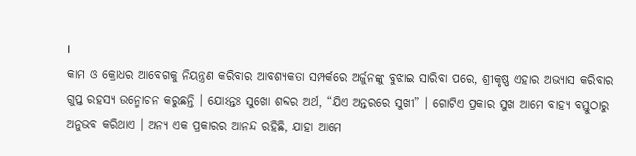।
କାମ ଓ କ୍ରୋଧର ଆବେଗକୁ ନିୟନ୍ତ୍ରଣ କରିବାର ଆବଶ୍ୟକତା ସମ୍ପର୍କରେ ଅର୍ଜୁନଙ୍କୁ ବୁଝାଇ ସାରିବା ପରେ, ଶ୍ରୀକୃଷ୍ଣ ଏହାର ଅଭ୍ୟାସ କରିବାର ଗୁପ୍ତ ରହସ୍ୟ ଉନ୍ମୋଚନ କରୁଛନ୍ତି । ଯୋଽନ୍ତଃ ସୁଖୋ ଶବ୍ଦର ଅର୍ଥ, “ଯିଏ ଅନ୍ତରରେ ସୁଖୀ” । ଗୋଟିଏ ପ୍ରକାର ସୁଖ ଆମେ ବାହ୍ୟ ବସ୍ତୁଠାରୁ ଅନୁଭବ କରିଥାଏ । ଅନ୍ୟ ଏକ ପ୍ରକାରର ଆନନ୍ଦ ରହିଛି, ଯାହା ଆମେ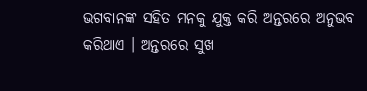ଭଗବାନଙ୍କ ସହିତ ମନକୁ ଯୁକ୍ତ କରି ଅନ୍ତରରେ ଅନୁଭବ କରିଥାଏ । ଅନ୍ତରରେ ସୁଖ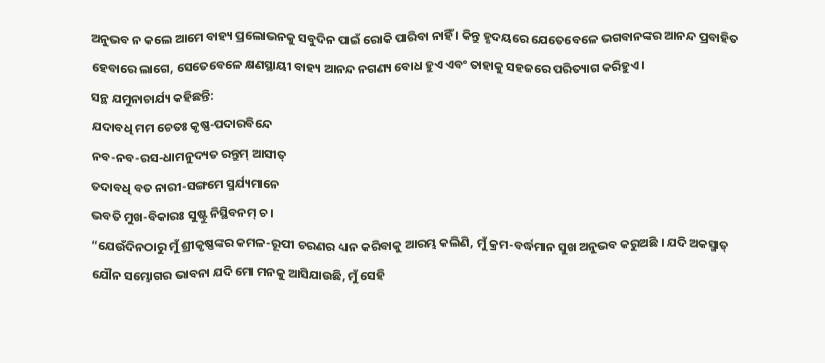ଅନୁଭବ ନ କଲେ ଆମେ ବାହ୍ୟ ପ୍ରଲୋଭନକୁ ସବୁଦିନ ପାଇଁ ରୋକି ପାରିବା ନାହିଁ । କିନ୍ତୁ ହୃଦୟରେ ଯେତେବେଳେ ଭଗବାନଙ୍କର ଆନନ୍ଦ ପ୍ରବାହିତ ହେବାରେ ଲାଗେ, ସେତେବେଳେ କ୍ଷଣସ୍ଥାୟୀ ବାହ୍ୟ ଆନନ୍ଦ ନଗଣ୍ୟ ବୋଧ ହୁଏ ଏବଂ ତାହାକୁ ସହଜରେ ପରିତ୍ୟାଗ କରିହୁଏ ।
ସନ୍ଥ ଯମୁନାଚାର୍ଯ୍ୟ କହିଛନ୍ତି:
ଯଦାବଧି ମମ ଚେତଃ କୃଷ୍ଣ-ପଦାରବିନ୍ଦେ
ନବ-ନବ-ରସ-ଧାମନୁଦ୍ୟତ ରନ୍ତୁମ୍ ଆସୀତ୍
ତଦାବଧି ବତ ନାରୀ-ସଙ୍ଗମେ ସ୍ମର୍ଯ୍ୟମାନେ
ଭବତି ମୁଖ-ବିକାରଃ ସୁଷ୍ଟୁ ନିସ୍ଥିବନମ୍ ଚ ।
“ଯେଉଁଦିନଠାରୁ ମୁଁ ଶ୍ରୀକୃଷ୍ଣଙ୍କର କମଳ-ରୂପୀ ଚରଣର ଧ୍ୟାନ କରିବାକୁ ଆରମ୍ଭ କଲିଣି, ମୁଁ କ୍ରମ-ବର୍ଦ୍ଧମାନ ସୁଖ ଅନୁଭବ କରୁଅଛି । ଯଦି ଅକସ୍ମାତ୍ ଯୌନ ସମ୍ଭୋଗର ଭାବନା ଯଦି ମୋ ମନକୁ ଆସିଯାଉଛି, ମୁଁ ସେହି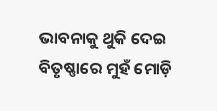ଭାବନାକୁ ଥୁକି ଦେଇ ବିତୃଷ୍ଣାରେ ମୁହଁ ମୋଡ଼ି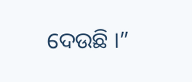ଦେଉଛି ।”